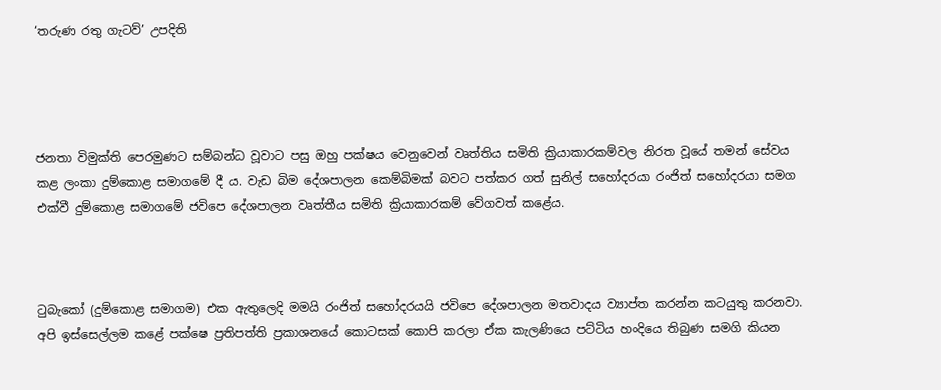‘තරුණ රතු ගැටව්’ උපදිති




ජනතා විමුක්ති පෙරමුණට සම්බන්ධ වූවාට පසු ඔහු පක්ෂය වෙනුවෙන් වෘත්තිය සමිති ක්‍රියාකාරකම්වල නිරත වූයේ තමන් සේවය කළ ලංකා දුම්කොළ සමාගමේ දී ය. වැඩ බිම දේශපාලන කෙම්බිමක් බවට පත්කර ගත් සුනිල් සහෝදරයා රංජිත් සහෝදරයා සමග එක්වී දුම්කොළ සමාගමේ ජවිපෙ දේශපාලන වෘත්තීය සමිති ක්‍රියාකාරකම් වේගවත් කළේය.



ටුබැකෝ (දුම්කොළ සමාගම) එක ඇතුලෙදි මමයි රංජිත් සහෝදරයයි ජවිපෙ දේශපාලන මතවාදය ව්‍යාප්ත කරන්න කටයුතු කරනවා. අපි ඉස්සෙල්ලම කළේ පක්ෂෙ ප්‍රතිපත්ති ප්‍රකාශනයේ කොටසක් කොපි කරලා ඒක කැලණියෙ පට්ටිය හංදියෙ තිබුණ සමගි කියන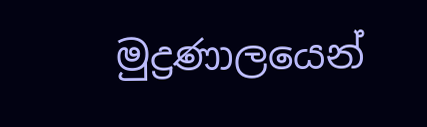මුද්‍රණාලයෙන්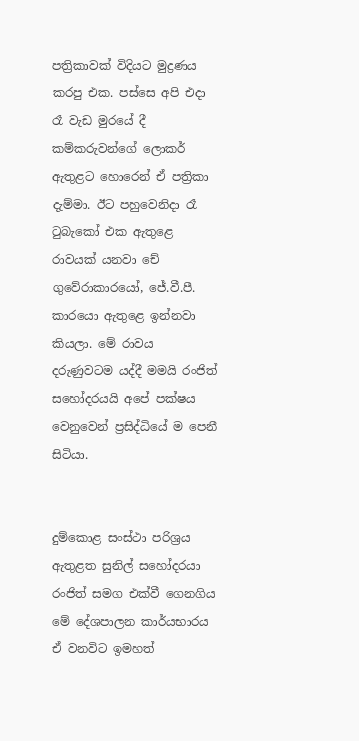පත්‍රිකාවක් විදියට මුද්‍රණය කරපු එක. පස්සෙ අපි එදා රෑ වැඩ මුරයේ දී කම්කරුවන්ගේ ලොකර් ඇතුළට හොරෙන් ඒ පත්‍රිකා  දැම්මා. ඊට පහුවෙනිදා රෑ ටුබැකෝ එක ඇතුළෙ රාවයක් යනවා චේ ගුවේරාකාරයෝ, ජේ.වී.පී. කාරයො ඇතුළෙ ඉන්නවා කියලා. මේ රාවය දරුණුවටම යද්දී මමයි රංජිත් සහෝදරයයි අපේ පක්ෂය වෙනුවෙන් ප්‍රසිද්ධියේ ම පෙනී සිටියා.


දුම්කොළ සංස්ථා පරිශ්‍රය ඇතුළත සුනිල් සහෝදරයා රංජිත් සමග එක්වී ගෙනගිය මේ දේශපාලන කාර්යභාරය ඒ වනවිට ඉමහත්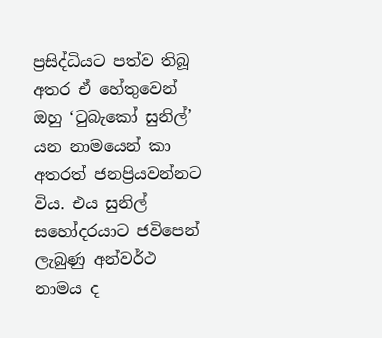ප්‍රසිද්ධියට පත්ව තිබූ අතර ඒ හේතුවෙන් ඔහු ‘ටුබැකෝ සුනිල්’ යන නාමයෙන් කා අතරත් ජනප්‍රියවන්නට විය. එය සුනිල් සහෝදරයාට ජවිපෙන් ලැබුණු අන්වර්ථ නාමය ද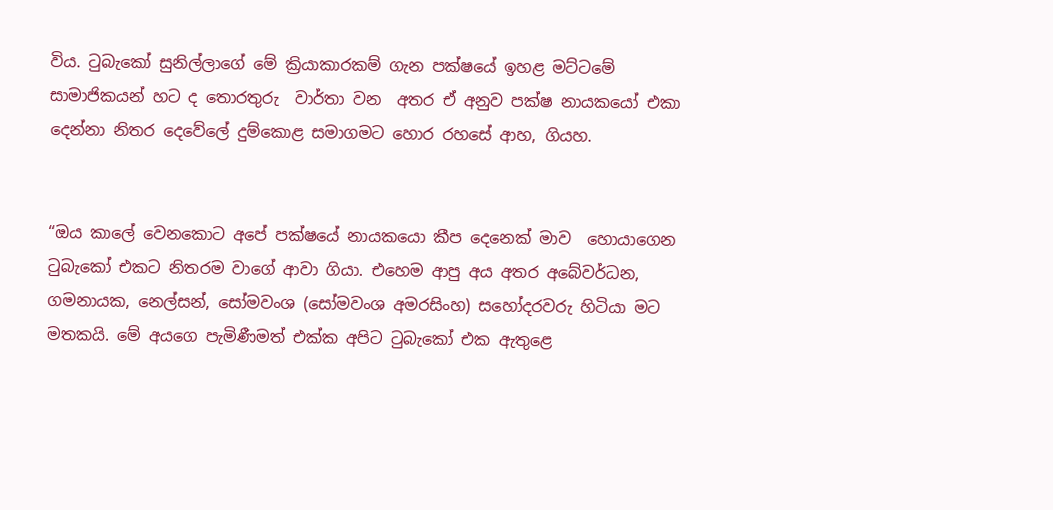විය. ටුබැකෝ සුනිල්ලාගේ මේ ක්‍රියාකාරකම් ගැන පක්ෂයේ ඉහළ මට්ටමේ  සාමාජිකයන් හට ද තොරතුරු  වාර්තා වන  අතර ඒ අනුව පක්ෂ නායකයෝ එකා දෙන්නා නිතර දෙවේලේ දුම්කොළ සමාගමට හොර රහසේ ආහ, ගියහ.


“ඔය කාලේ වෙනකොට අපේ පක්ෂයේ නායකයො කීප දෙනෙක් මාව  හොයාගෙන ටුබැකෝ එකට නිතරම වාගේ ආවා ගියා. එහෙම ආපු අය අතර අබේවර්ධන, ගමනායක, නෙල්සන්, සෝමවංශ (සෝමවංශ අමරසිංහ) සහෝදරවරු හිටියා මට මතකයි. මේ අයගෙ පැමිණීමත් එක්ක අපිට ටුබැකෝ එක ඇතුළෙ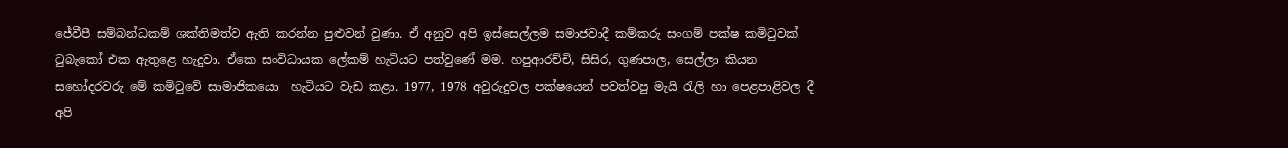ජේවීපී සම්බන්ධකම් ශක්තිමත්ව ඇති කරන්න පුළුවන් වුණා. ඒ අනුව අපි ඉස්සෙල්ලම සමාජවාදී කම්කරු සංගම් පක්ෂ කමිටුවක් ටුබැකෝ එක ඇතුළෙ හැදුවා. ඒකෙ සංවිධායක ලේකම් හැටියට පත්වුණේ මම. හපුආරච්චි, සිසිර, ගුණපාල, සෙල්ලා කියන  සහෝදරවරු මේ කමිටුවේ සාමාජිකයො  හැටියට වැඩ කළා. 1977, 1978 අවුරුදුවල පක්ෂයෙන් පවත්වපු මැයි රැලි හා පෙළපාළිවල දී අපි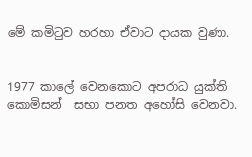මේ කමිටුව හරහා ඒවාට දායක වුණා.


1977 කාලේ වෙනකොට අපරාධ යුක්ති කොමිසන්  සභා පනත අහෝසි වෙනවා.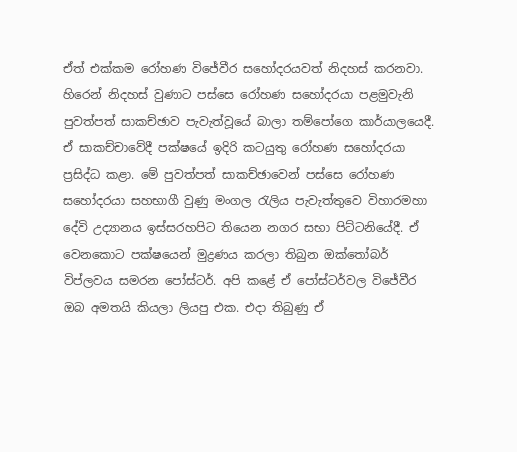ඒත් එක්කම රෝහණ විජේවීර සහෝදරයවත් නිදහස් කරනවා. හිරෙන් නිදහස් වුණාට පස්සෙ රෝහණ සහෝදරයා පළමුවැනි පුවත්පත් සාකච්ඡාව පැවැත්වූයේ බාලා තම්පෝගෙ කාර්යාලයෙදී. ඒ සාකච්චාවේදී පක්ෂයේ ඉදිරි කටයුතු රෝහණ සහෝදරයා ප්‍රසිද්ධ කළා. මේ පුවත්පත් සාකච්ඡාවෙන් පස්සෙ රෝහණ සහෝදරයා සහභාගී වුණු මංගල රැලිය පැවැත්තුවෙ විහාරමහා දේවි උද්‍යානය ඉස්සරහපිට තියෙන නගර සභා පිට්ටනියේදී. ඒ වෙනකොට පක්ෂයෙන් මුද්‍රණය කරලා තිබුන ඔක්තෝබර් විප්ලවය සමරන පෝස්ටර්. අපි කළේ ඒ පෝස්ටර්වල විජේවීර ඔබ අමතයි කියලා ලියපු එක. එදා තිබුණු ඒ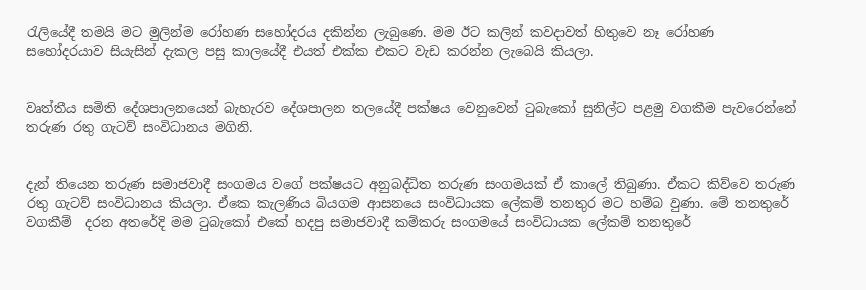රැලියේදී තමයි මට මුලින්ම රෝහණ සහෝදරය දකින්න ලැබුණෙ. මම ඊට කලින් කවදාවත් හිතුවෙ නෑ රෝහණ සහෝදරයාව සියැසින් දැකල පසු කාලයේදී එයත් එක්ක එකට වැඩ කරන්න ලැබෙයි කියලා.


වෘත්තීය සමිති දේශපාලනයෙන් බැහැරව දේශපාලන තලයේදී පක්ෂය වෙනුවෙන් ටුබැකෝ සුනිල්ට පළමු වගකීම පැවරෙන්නේ තරුණ රතු ගැටව් සංවිධානය මගිනි.


දැන් තියෙන තරුණ සමාජවාදී සංගමය වගේ පක්ෂයට අනුබද්ධිත තරුණ සංගමයක් ඒ කාලේ තිබුණා. ඒකට කිව්වෙ තරුණ රතු ගැටව් සංවිධානය කියලා. ඒකෙ කැලණිය බියගම ආසනයෙ සංවිධායක ලේකම් තනතුර මට හම්බ වුණා. මේ තනතුරේ වගකීම්  දරන අතරේදි මම ටුබැකෝ එකේ හදපු සමාජවාදී කම්කරු සංගමයේ සංවිධායක ලේකම් තනතුරේ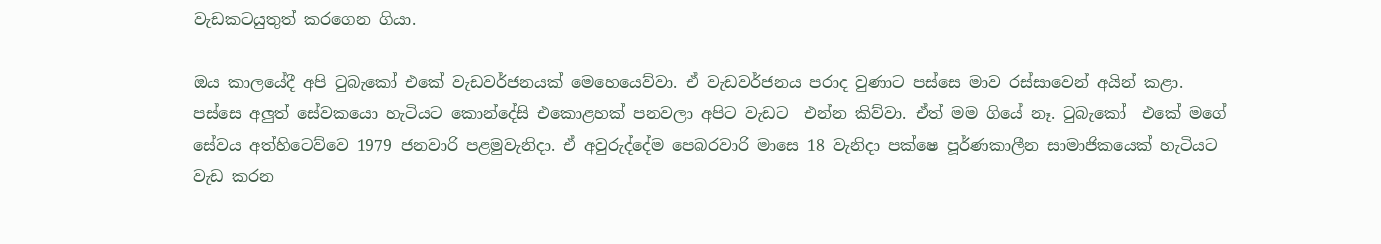වැඩකටයුතුත් කරගෙන ගියා.

ඔය කාලයේදී අපි ටුබැකෝ එකේ වැඩවර්ජනයක් මෙහෙයෙව්වා. ඒ වැඩවර්ජනය පරාද වුණාට පස්සෙ මාව රස්සාවෙන් අයින් කළා. පස්සෙ අලුත් සේවකයො හැටියට කොන්දේසි එකොළහක් පනවලා අපිට වැඩට  එන්න කිව්වා. ඒත් මම ගියේ නෑ. ටුබැකෝ  එකේ මගේ සේවය අත්හිටෙව්වෙ 1979 ජනවාරි පළමුවැනිදා. ඒ අවුරුද්දේම පෙබරවාරි මාසෙ 18 වැනිදා පක්ෂෙ පූර්ණකාලීන සාමාජිකයෙක් හැටියට වැඩ කරන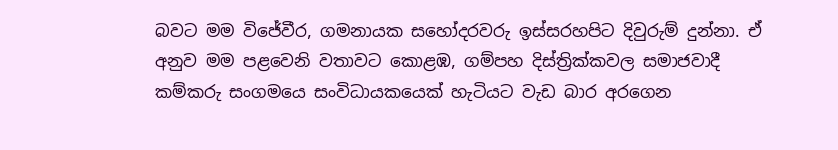බවට මම විජේවීර, ගමනායක සහෝදරවරු ඉස්සරහපිට දිවුරුම් දුන්නා. ඒ අනුව මම පළවෙනි වතාවට කොළඹ, ගම්පහ දිස්ත්‍රික්කවල සමාජවාදී කම්කරු සංගමයෙ සංවිධායකයෙක් හැටියට වැඩ බාර අරගෙන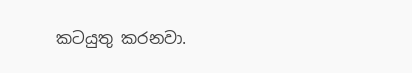කටයුතු කරනවා.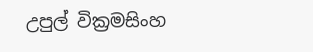උපුල් වික්‍රමසිංහ